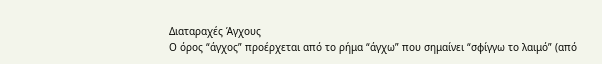Διαταραχές Άγχους
Ο όρος “άγχος” προέρχεται από το ρήμα “άγχω” που σημαίνει “σφίγγω το λαιμό” (από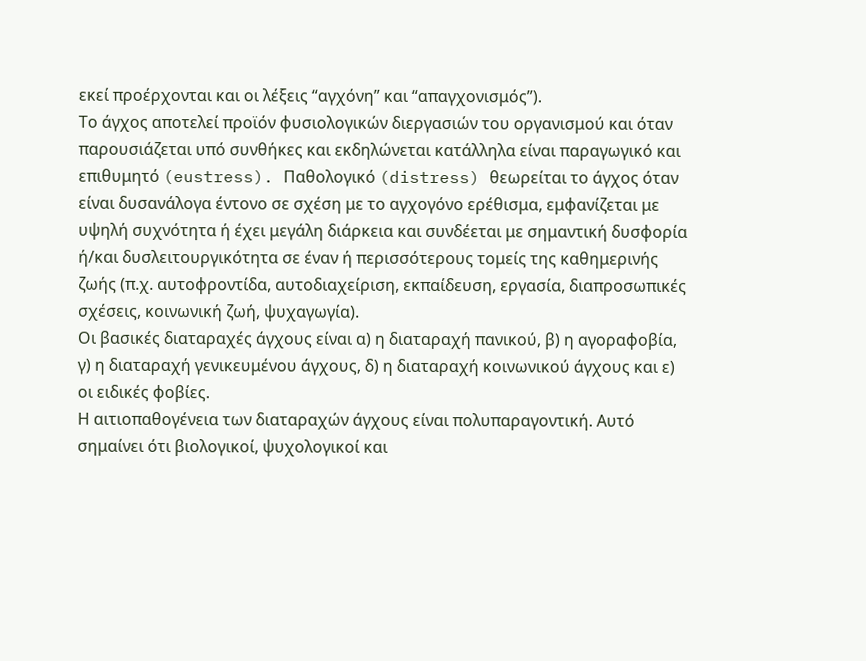εκεί προέρχονται και οι λέξεις “αγχόνη” και “απαγχονισμός”).
Το άγχος αποτελεί προϊόν φυσιολογικών διεργασιών του οργανισμού και όταν παρουσιάζεται υπό συνθήκες και εκδηλώνεται κατάλληλα είναι παραγωγικό και επιθυμητό (eustress). Παθολογικό (distress) θεωρείται το άγχος όταν είναι δυσανάλογα έντονο σε σχέση με το αγχογόνο ερέθισμα, εμφανίζεται με υψηλή συχνότητα ή έχει μεγάλη διάρκεια και συνδέεται με σημαντική δυσφορία ή/και δυσλειτουργικότητα σε έναν ή περισσότερους τομείς της καθημερινής ζωής (π.χ. αυτοφροντίδα, αυτοδιαχείριση, εκπαίδευση, εργασία, διαπροσωπικές σχέσεις, κοινωνική ζωή, ψυχαγωγία).
Οι βασικές διαταραχές άγχους είναι α) η διαταραχή πανικού, β) η αγοραφοβία, γ) η διαταραχή γενικευμένου άγχους, δ) η διαταραχή κοινωνικού άγχους και ε) οι ειδικές φοβίες.
Η αιτιοπαθογένεια των διαταραχών άγχους είναι πολυπαραγοντική. Αυτό σημαίνει ότι βιολογικοί, ψυχολογικοί και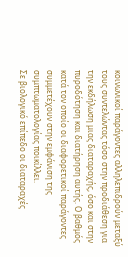κοινωνικοί παράγοντες αλληλεπιδρούν μεταξύ τους συντελώντας τόσο στην προδιάθεση για την εκδήλωση μιας διαταραχής, όσο και στην πυροδότηση και διατήρηση αυτής. Ο βαθμός κατά τον οποίο οι διαφορετικοί παράγοντες συμμετέχουν στην εμφάνιση της συμπτωματολογίας ποικίλλει.
Σε βιολογικό επίπεδο οι διαταραχές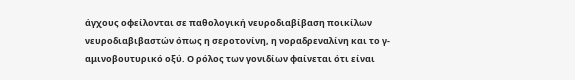άγχους οφείλονται σε παθολογική νευροδιαβίβαση ποικίλων νευροδιαβιβαστών όπως η σεροτονίνη, η νοραδρεναλίνη και το γ-αμινοβουτυρικό οξύ. Ο ρόλος των γονιδίων φαίνεται ότι είναι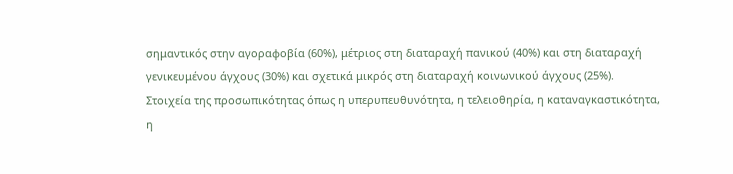σημαντικός στην αγοραφοβία (60%), μέτριος στη διαταραχή πανικού (40%) και στη διαταραχή γενικευμένου άγχους (30%) και σχετικά μικρός στη διαταραχή κοινωνικού άγχους (25%).
Στοιχεία της προσωπικότητας όπως η υπερυπευθυνότητα, η τελειοθηρία, η καταναγκαστικότητα, η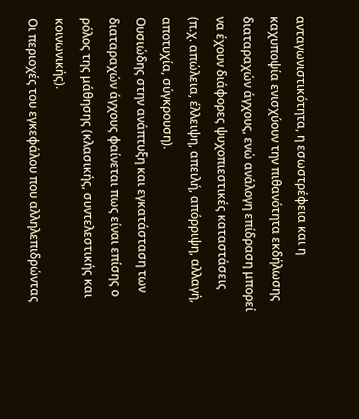ανταγωνιστικότητα, η εσωστρέφεια και η καχυποψία ενισχύουν την πιθανότητα εκδήλωσης διαταραχών άγχους, ενώ ανάλογη επίδραση μπορεί να έχουν διάφορες ψυχοπιεστικές καταστάσεις (π.χ. απώλεια, έλλειψη, απειλή, απόρριψη, αλλαγή, αποτυχία, σύγκρουση).
Ουσιώδης στην ανάπτυξη και εγκατάσταση των διαταραχών άγχους φαίνεται πως είναι επίσης ο ρόλος της μάθησης (κλασικής, συντελεστικής και κοινωνικής).
Οι περιοχές του εγκεφάλου που αλληλεπιδρώντας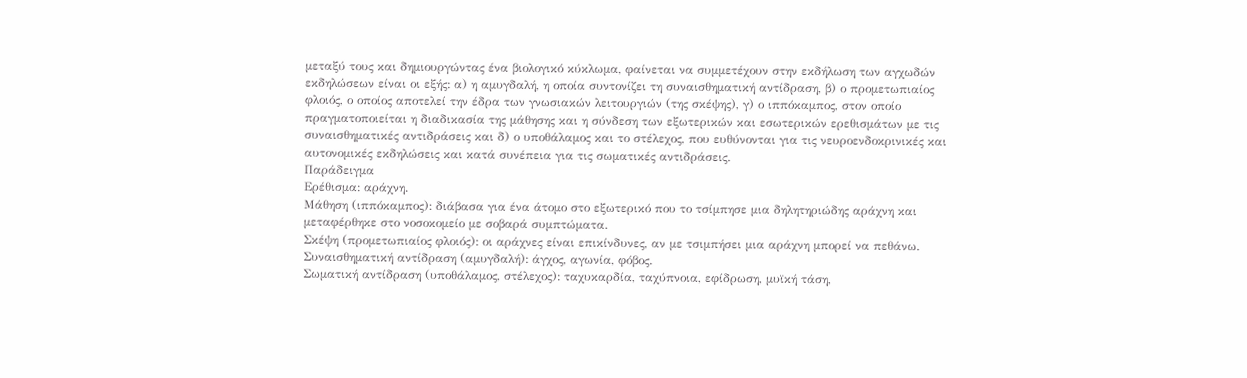μεταξύ τους και δημιουργώντας ένα βιολογικό κύκλωμα, φαίνεται να συμμετέχουν στην εκδήλωση των αγχωδών εκδηλώσεων είναι οι εξής: α) η αμυγδαλή, η οποία συντονίζει τη συναισθηματική αντίδραση, β) ο προμετωπιαίος φλοιός, ο οποίος αποτελεί την έδρα των γνωσιακών λειτουργιών (της σκέψης), γ) ο ιππόκαμπος, στον οποίο πραγματοποιείται η διαδικασία της μάθησης και η σύνδεση των εξωτερικών και εσωτερικών ερεθισμάτων με τις συναισθηματικές αντιδράσεις και δ) ο υποθάλαμος και το στέλεχος, που ευθύνονται για τις νευροενδοκρινικές και αυτονομικές εκδηλώσεις και κατά συνέπεια για τις σωματικές αντιδράσεις.
Παράδειγμα
Ερέθισμα: αράχνη.
Μάθηση (ιππόκαμπος): διάβασα για ένα άτομο στο εξωτερικό που το τσίμπησε μια δηλητηριώδης αράχνη και μεταφέρθηκε στο νοσοκομείο με σοβαρά συμπτώματα.
Σκέψη (προμετωπιαίος φλοιός): οι αράχνες είναι επικίνδυνες, αν με τσιμπήσει μια αράχνη μπορεί να πεθάνω.
Συναισθηματική αντίδραση (αμυγδαλή): άγχος, αγωνία, φόβος.
Σωματική αντίδραση (υποθάλαμος, στέλεχος): ταχυκαρδία, ταχύπνοια, εφίδρωση, μυϊκή τάση,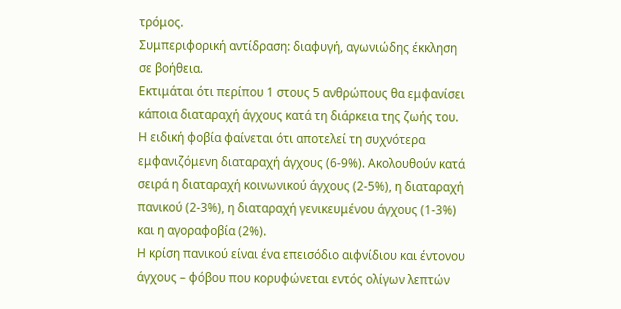τρόμος.
Συμπεριφορική αντίδραση: διαφυγή, αγωνιώδης έκκληση σε βοήθεια.
Εκτιμάται ότι περίπου 1 στους 5 ανθρώπους θα εμφανίσει κάποια διαταραχή άγχους κατά τη διάρκεια της ζωής του. Η ειδική φοβία φαίνεται ότι αποτελεί τη συχνότερα εμφανιζόμενη διαταραχή άγχους (6-9%). Ακολουθούν κατά σειρά η διαταραχή κοινωνικού άγχους (2-5%), η διαταραχή πανικού (2-3%), η διαταραχή γενικευμένου άγχους (1-3%) και η αγοραφοβία (2%).
Η κρίση πανικού είναι ένα επεισόδιο αιφνίδιου και έντονου άγχους – φόβου που κορυφώνεται εντός ολίγων λεπτών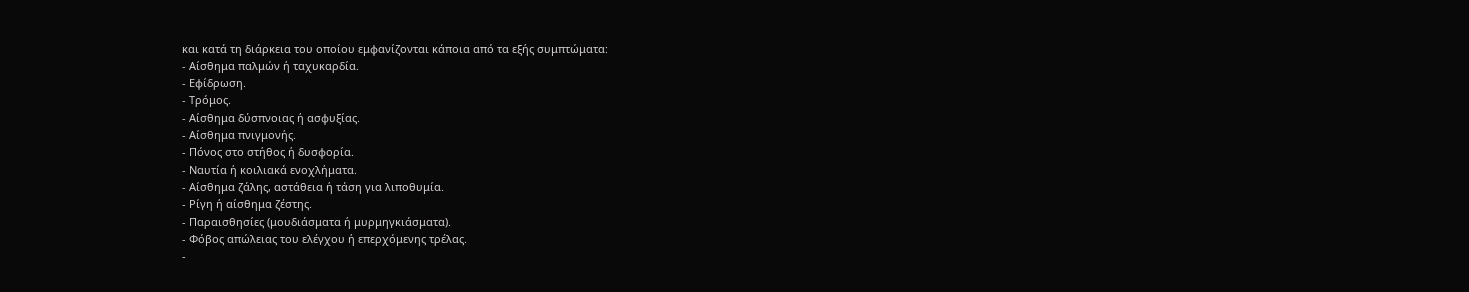και κατά τη διάρκεια του οποίου εμφανίζονται κάποια από τα εξής συμπτώματα:
- Αίσθημα παλμών ή ταχυκαρδία.
- Εφίδρωση.
- Τρόμος.
- Αίσθημα δύσπνοιας ή ασφυξίας.
- Αίσθημα πνιγμονής.
- Πόνος στο στήθος ή δυσφορία.
- Ναυτία ή κοιλιακά ενοχλήματα.
- Αίσθημα ζάλης, αστάθεια ή τάση για λιποθυμία.
- Ρίγη ή αίσθημα ζέστης.
- Παραισθησίες (μουδιάσματα ή μυρμηγκιάσματα).
- Φόβος απώλειας του ελέγχου ή επερχόμενης τρέλας.
-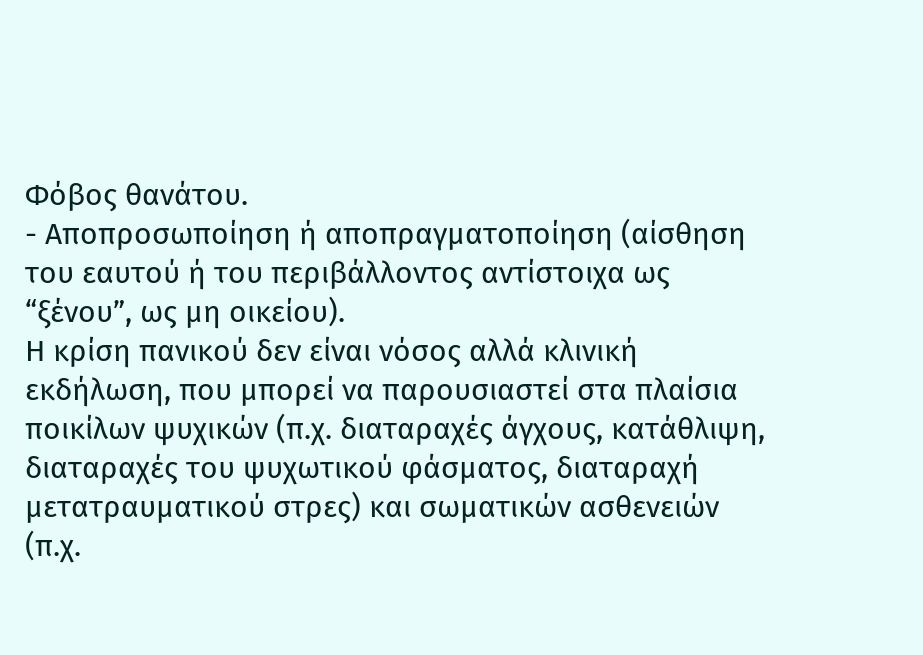Φόβος θανάτου.
- Αποπροσωποίηση ή αποπραγματοποίηση (αίσθηση του εαυτού ή του περιβάλλοντος αντίστοιχα ως “ξένου”, ως μη οικείου).
Η κρίση πανικού δεν είναι νόσος αλλά κλινική εκδήλωση, που μπορεί να παρουσιαστεί στα πλαίσια ποικίλων ψυχικών (π.χ. διαταραχές άγχους, κατάθλιψη, διαταραχές του ψυχωτικού φάσματος, διαταραχή μετατραυματικού στρες) και σωματικών ασθενειών (π.χ.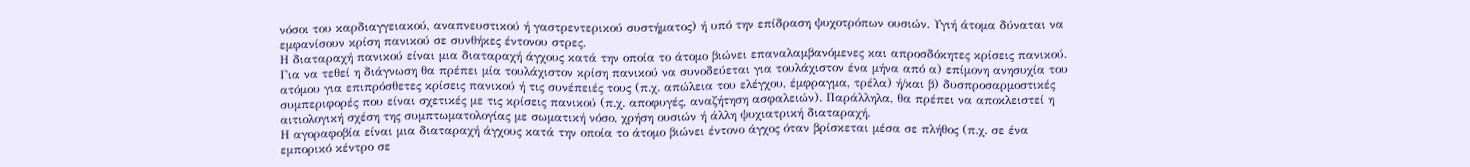νόσοι του καρδιαγγειακού, αναπνευστικού ή γαστρεντερικού συστήματος) ή υπό την επίδραση ψυχοτρόπων ουσιών. Υγιή άτομα δύναται να εμφανίσουν κρίση πανικού σε συνθήκες έντονου στρες.
Η διαταραχή πανικού είναι μια διαταραχή άγχους κατά την οποία το άτομο βιώνει επαναλαμβανόμενες και απροσδόκητες κρίσεις πανικού. Για να τεθεί η διάγνωση θα πρέπει μία τουλάχιστον κρίση πανικού να συνοδεύεται για τουλάχιστον ένα μήνα από α) επίμονη ανησυχία του ατόμου για επιπρόσθετες κρίσεις πανικού ή τις συνέπειές τους (π.χ. απώλεια του ελέγχου, έμφραγμα, τρέλα) ή/και β) δυσπροσαρμοστικές συμπεριφορές που είναι σχετικές με τις κρίσεις πανικού (π.χ. αποφυγές, αναζήτηση ασφαλειών). Παράλληλα, θα πρέπει να αποκλειστεί η αιτιολογική σχέση της συμπτωματολογίας με σωματική νόσο, χρήση ουσιών ή άλλη ψυχιατρική διαταραχή.
Η αγοραφοβία είναι μια διαταραχή άγχους κατά την οποία το άτομο βιώνει έντονο άγχος όταν βρίσκεται μέσα σε πλήθος (π.χ. σε ένα εμπορικό κέντρο σε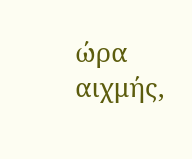ώρα αιχμής,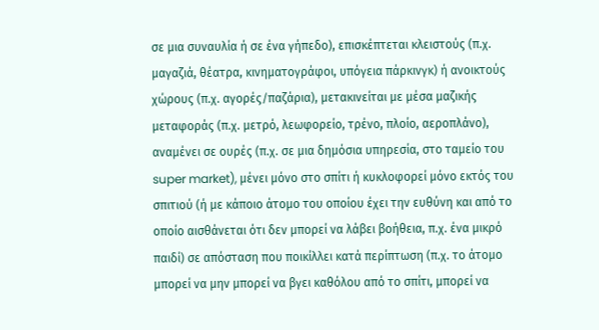σε μια συναυλία ή σε ένα γήπεδο), επισκέπτεται κλειστούς (π.χ. μαγαζιά, θέατρα, κινηματογράφοι, υπόγεια πάρκινγκ) ή ανοικτούς χώρους (π.χ. αγορές/παζάρια), μετακινείται με μέσα μαζικής μεταφοράς (π.χ. μετρό, λεωφορείο, τρένο, πλοίο, αεροπλάνο), αναμένει σε ουρές (π.χ. σε μια δημόσια υπηρεσία, στο ταμείο του super market), μένει μόνο στο σπίτι ή κυκλοφορεί μόνο εκτός του σπιτιού (ή με κάποιο άτομο του οποίου έχει την ευθύνη και από το οποίο αισθάνεται ότι δεν μπορεί να λάβει βοήθεια, π.χ. ένα μικρό παιδί) σε απόσταση που ποικίλλει κατά περίπτωση (π.χ. το άτομο μπορεί να μην μπορεί να βγει καθόλου από το σπίτι, μπορεί να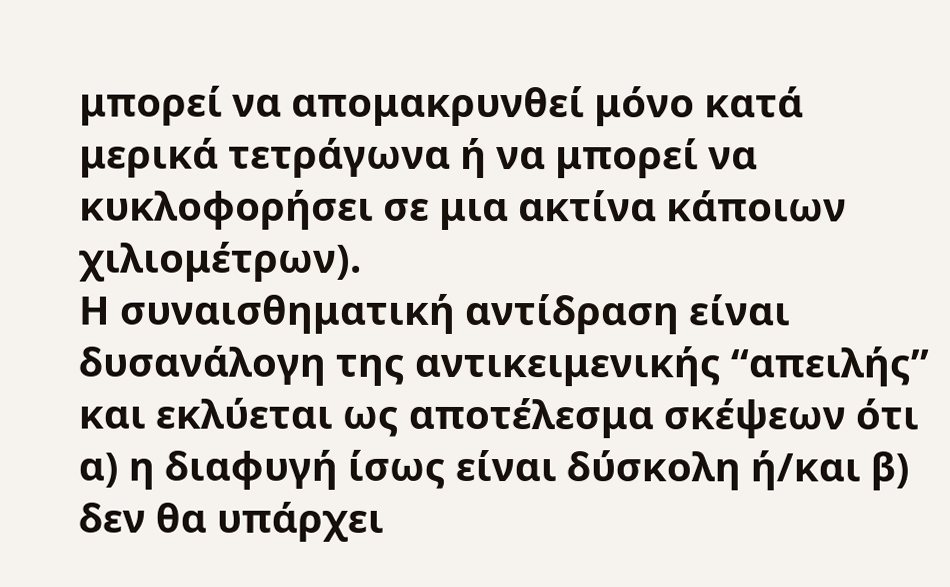μπορεί να απομακρυνθεί μόνο κατά μερικά τετράγωνα ή να μπορεί να κυκλοφορήσει σε μια ακτίνα κάποιων χιλιομέτρων).
Η συναισθηματική αντίδραση είναι δυσανάλογη της αντικειμενικής “απειλής” και εκλύεται ως αποτέλεσμα σκέψεων ότι α) η διαφυγή ίσως είναι δύσκολη ή/και β) δεν θα υπάρχει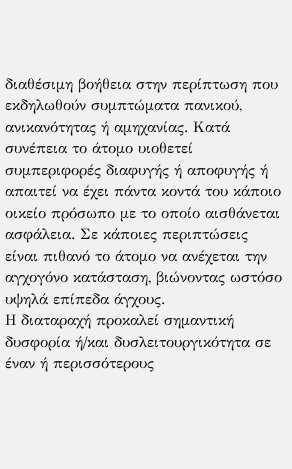διαθέσιμη βοήθεια στην περίπτωση που εκδηλωθούν συμπτώματα πανικού, ανικανότητας ή αμηχανίας. Κατά συνέπεια το άτομο υιοθετεί συμπεριφορές διαφυγής ή αποφυγής ή απαιτεί να έχει πάντα κοντά του κάποιο οικείο πρόσωπο με το οποίο αισθάνεται ασφάλεια. Σε κάποιες περιπτώσεις είναι πιθανό το άτομο να ανέχεται την αγχογόνο κατάσταση, βιώνοντας ωστόσο υψηλά επίπεδα άγχους.
Η διαταραχή προκαλεί σημαντική δυσφορία ή/και δυσλειτουργικότητα σε έναν ή περισσότερους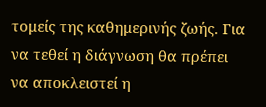τομείς της καθημερινής ζωής. Για να τεθεί η διάγνωση θα πρέπει να αποκλειστεί η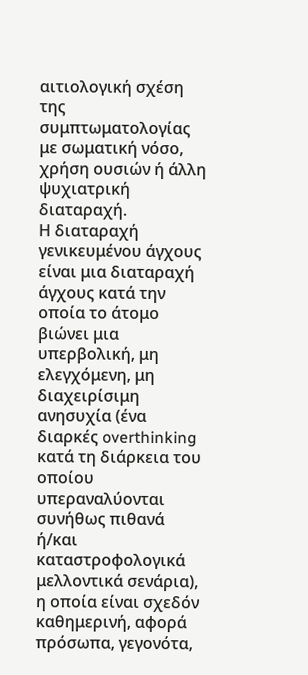αιτιολογική σχέση της συμπτωματολογίας με σωματική νόσο, χρήση ουσιών ή άλλη ψυχιατρική διαταραχή.
Η διαταραχή γενικευμένου άγχους είναι μια διαταραχή άγχους κατά την οποία το άτομο βιώνει μια υπερβολική, μη ελεγχόμενη, μη διαχειρίσιμη ανησυχία (ένα διαρκές overthinking κατά τη διάρκεια του οποίου υπεραναλύονται συνήθως πιθανά ή/και καταστροφολογικά μελλοντικά σενάρια), η οποία είναι σχεδόν καθημερινή, αφορά πρόσωπα, γεγονότα,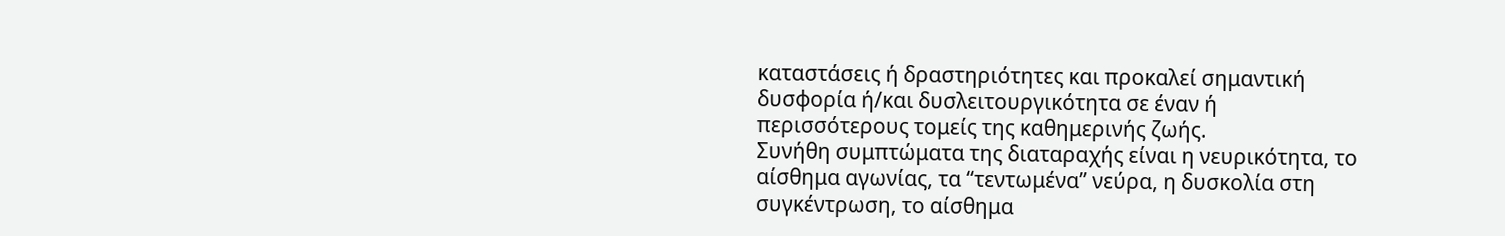καταστάσεις ή δραστηριότητες και προκαλεί σημαντική δυσφορία ή/και δυσλειτουργικότητα σε έναν ή περισσότερους τομείς της καθημερινής ζωής.
Συνήθη συμπτώματα της διαταραχής είναι η νευρικότητα, το αίσθημα αγωνίας, τα “τεντωμένα” νεύρα, η δυσκολία στη συγκέντρωση, το αίσθημα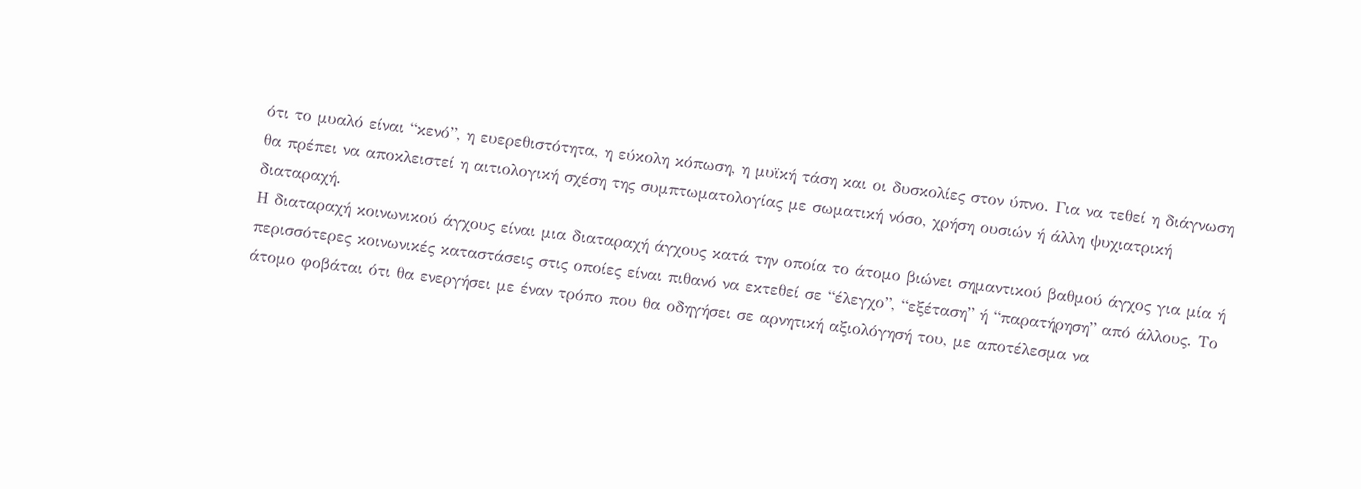ότι το μυαλό είναι “κενό”, η ευερεθιστότητα, η εύκολη κόπωση, η μυϊκή τάση και οι δυσκολίες στον ύπνο. Για να τεθεί η διάγνωση θα πρέπει να αποκλειστεί η αιτιολογική σχέση της συμπτωματολογίας με σωματική νόσο, χρήση ουσιών ή άλλη ψυχιατρική διαταραχή.
Η διαταραχή κοινωνικού άγχους είναι μια διαταραχή άγχους κατά την οποία το άτομο βιώνει σημαντικού βαθμού άγχος για μία ή περισσότερες κοινωνικές καταστάσεις στις οποίες είναι πιθανό να εκτεθεί σε “έλεγχο”, “εξέταση” ή “παρατήρηση” από άλλους. Το άτομο φοβάται ότι θα ενεργήσει με έναν τρόπο που θα οδηγήσει σε αρνητική αξιολόγησή του, με αποτέλεσμα να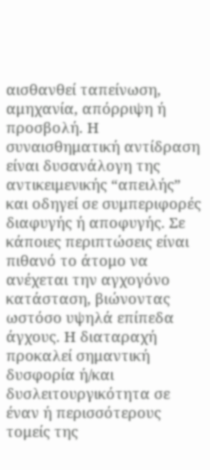αισθανθεί ταπείνωση, αμηχανία, απόρριψη ή προσβολή. Η συναισθηματική αντίδραση είναι δυσανάλογη της αντικειμενικής “απειλής” και οδηγεί σε συμπεριφορές διαφυγής ή αποφυγής. Σε κάποιες περιπτώσεις είναι πιθανό το άτομο να ανέχεται την αγχογόνο κατάσταση, βιώνοντας ωστόσο υψηλά επίπεδα άγχους. Η διαταραχή προκαλεί σημαντική δυσφορία ή/και δυσλειτουργικότητα σε έναν ή περισσότερους τομείς της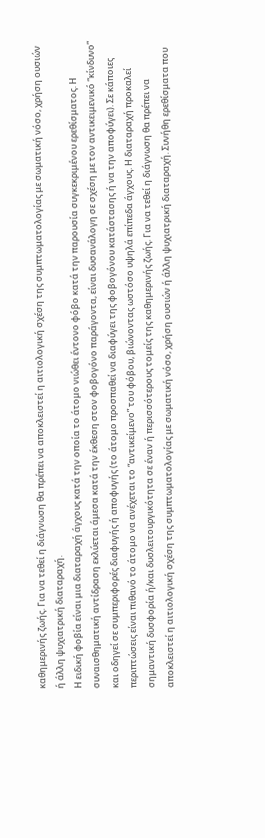καθημερινής ζωής. Για να τεθεί η διάγνωση θα πρέπει να αποκλειστεί η αιτιολογική σχέση της συμπτωματολογίας με σωματική νόσο, χρήση ουσιών ή άλλη ψυχιατρική διαταραχή.
Η ειδική φοβία είναι μια διαταραχή άγχους κατά την οποία το άτομο νιώθει έντονο φόβο κατά την παρουσία συγκεκριμένου ερεθίσματος. Η συναισθηματική αντίδραση εκλύεται άμεσα κατά την έκθεση στον φοβογόνο παράγοντα, είναι δυσανάλογη σε σχέση με τον αντικειμενικό “κίνδυνο” και οδηγεί σε συμπεριφορές διαφυγής ή αποφυγής (το άτομο προσπαθεί να διαφύγει της φοβογόνου κατάστασης ή να την αποφύγει). Σε κάποιες περιπτώσεις είναι πιθανό το άτομο να ανέχεται το “αντικείμενο” του φόβου, βιώνοντας ωστόσο υψηλά επίπεδα άγχους. Η διαταραχή προκαλεί σημαντική δυσφορία ή/και δυσλειτουργικότητα σε έναν ή περισσότερους τομείς της καθημερινής ζωής. Για να τεθεί η διάγνωση θα πρέπει να αποκλειστεί η αιτιολογική σχέση της συμπτωματολογίας με σωματική νόσο, χρήση ουσιών ή άλλη ψυχιατρική διαταραχή. Συνήθη ερεθίσματα που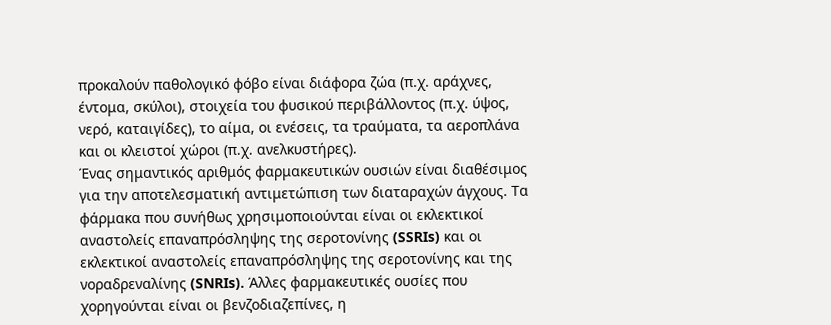προκαλούν παθολογικό φόβο είναι διάφορα ζώα (π.χ. αράχνες, έντομα, σκύλοι), στοιχεία του φυσικού περιβάλλοντος (π.χ. ύψος, νερό, καταιγίδες), το αίμα, οι ενέσεις, τα τραύματα, τα αεροπλάνα και οι κλειστοί χώροι (π.χ. ανελκυστήρες).
Ένας σημαντικός αριθμός φαρμακευτικών ουσιών είναι διαθέσιμος για την αποτελεσματική αντιμετώπιση των διαταραχών άγχους. Τα φάρμακα που συνήθως χρησιμοποιούνται είναι οι εκλεκτικοί αναστολείς επαναπρόσληψης της σεροτονίνης (SSRIs) και οι εκλεκτικοί αναστολείς επαναπρόσληψης της σεροτονίνης και της νοραδρεναλίνης (SNRIs). Άλλες φαρμακευτικές ουσίες που χορηγούνται είναι οι βενζοδιαζεπίνες, η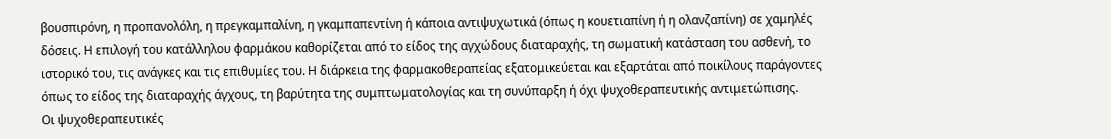βουσπιρόνη, η προπανολόλη, η πρεγκαμπαλίνη, η γκαμπαπεντίνη ή κάποια αντιψυχωτικά (όπως η κουετιαπίνη ή η ολανζαπίνη) σε χαμηλές δόσεις. Η επιλογή του κατάλληλου φαρμάκου καθορίζεται από το είδος της αγχώδους διαταραχής, τη σωματική κατάσταση του ασθενή, το ιστορικό του, τις ανάγκες και τις επιθυμίες του. Η διάρκεια της φαρμακοθεραπείας εξατομικεύεται και εξαρτάται από ποικίλους παράγοντες όπως το είδος της διαταραχής άγχους, τη βαρύτητα της συμπτωματολογίας και τη συνύπαρξη ή όχι ψυχοθεραπευτικής αντιμετώπισης.
Οι ψυχοθεραπευτικές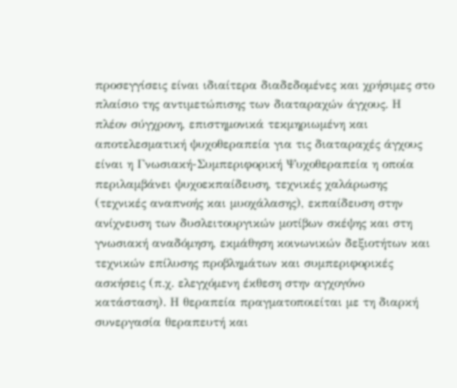προσεγγίσεις είναι ιδιαίτερα διαδεδομένες και χρήσιμες στο πλαίσιο της αντιμετώπισης των διαταραχών άγχους. Η πλέον σύγχρονη, επιστημονικά τεκμηριωμένη και αποτελεσματική ψυχοθεραπεία για τις διαταραχές άγχους είναι η Γνωσιακή-Συμπεριφορική Ψυχοθεραπεία η οποία περιλαμβάνει ψυχοεκπαίδευση, τεχνικές χαλάρωσης (τεχνικές αναπνοής και μυοχάλασης), εκπαίδευση στην ανίχνευση των δυσλειτουργικών μοτίβων σκέψης και στη γνωσιακή αναδόμηση, εκμάθηση κοινωνικών δεξιοτήτων και τεχνικών επίλυσης προβλημάτων και συμπεριφορικές ασκήσεις (π.χ. ελεγχόμενη έκθεση στην αγχογόνο κατάσταση). Η θεραπεία πραγματοποιείται με τη διαρκή συνεργασία θεραπευτή και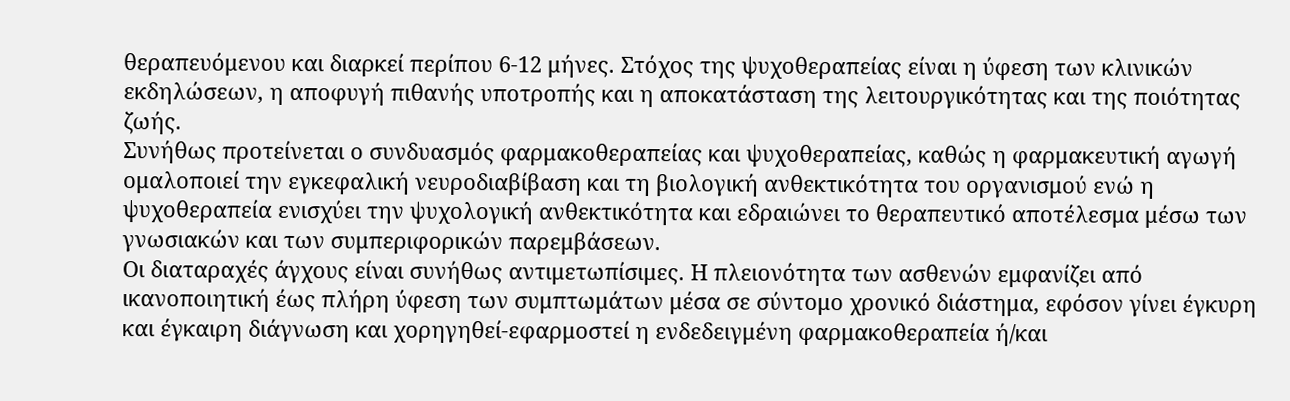θεραπευόμενου και διαρκεί περίπου 6-12 μήνες. Στόχος της ψυχοθεραπείας είναι η ύφεση των κλινικών εκδηλώσεων, η αποφυγή πιθανής υποτροπής και η αποκατάσταση της λειτουργικότητας και της ποιότητας ζωής.
Συνήθως προτείνεται ο συνδυασμός φαρμακοθεραπείας και ψυχοθεραπείας, καθώς η φαρμακευτική αγωγή ομαλοποιεί την εγκεφαλική νευροδιαβίβαση και τη βιολογική ανθεκτικότητα του οργανισμού ενώ η ψυχοθεραπεία ενισχύει την ψυχολογική ανθεκτικότητα και εδραιώνει το θεραπευτικό αποτέλεσμα μέσω των γνωσιακών και των συμπεριφορικών παρεμβάσεων.
Οι διαταραχές άγχους είναι συνήθως αντιμετωπίσιμες. Η πλειονότητα των ασθενών εμφανίζει από ικανοποιητική έως πλήρη ύφεση των συμπτωμάτων μέσα σε σύντομο χρονικό διάστημα, εφόσον γίνει έγκυρη και έγκαιρη διάγνωση και χορηγηθεί-εφαρμοστεί η ενδεδειγμένη φαρμακοθεραπεία ή/και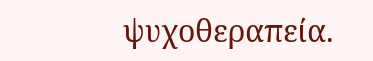ψυχοθεραπεία.